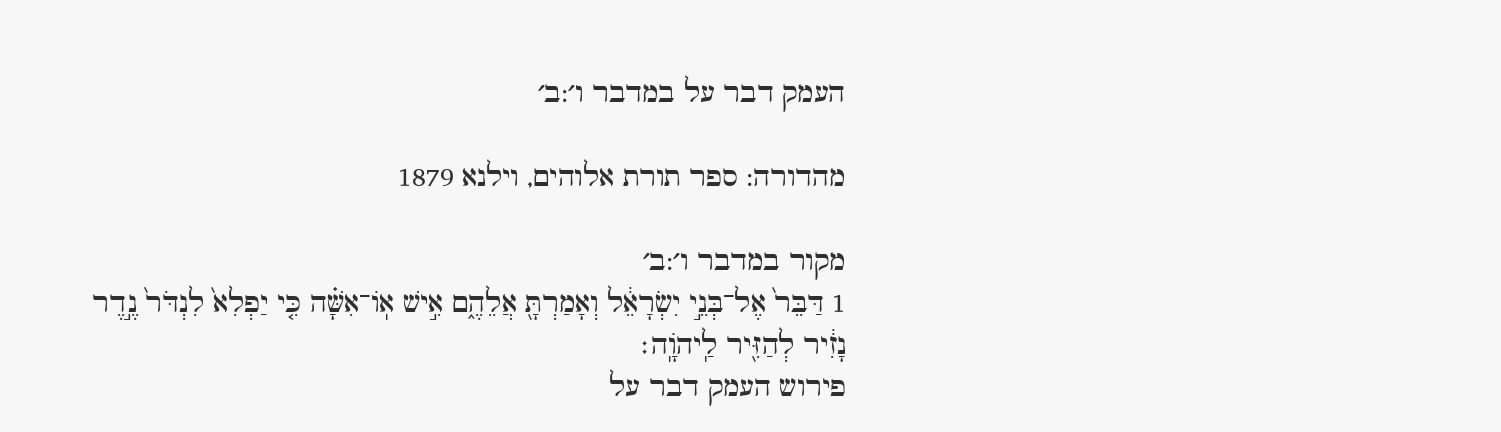העמק דבר על במדבר ו׳:ב׳

מהדורה: ספר תורת אלוהים, וילנא 1879

מקור במדבר ו׳:ב׳
1 דַּבֵּר֙ אֶל־בְּנֵ֣י יִשְׂרָאֵ֔ל וְאָמַרְתָּ֖ אֲלֵהֶ֑ם אִ֣ישׁ אֽוֹ־אִשָּׁ֗ה כִּ֤י יַפְלִא֙ לִנְדֹּר֙ נֶ֣דֶר נָזִ֔יר לְהַזִּ֖יר לַֽיהֹוָֽה׃
פירוש העמק דבר על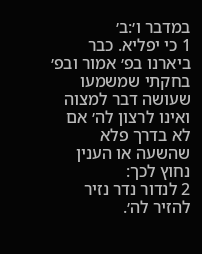במדבר ו׳:ב׳
1 כי יפליא. כבר ביארנו בפ׳ אמור ובפ׳ בחקתי שמשמעו שעושה דבר למצוה ואינו לרצון לה׳ אם לא בדרך פלא שהשעה או הענין נחוץ לכך:
2 לנדור נדר נזיר להזיר לה׳.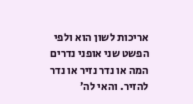אריכות לשון הוא ולפי הפשט שני אופני נדרים המה או נדר נזיר או נדר להזיר. והאי לה׳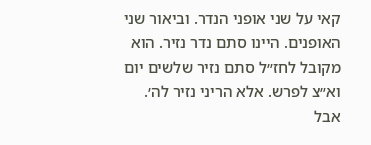קאי על שני אופני הנדר. וביאור שני האופנים. היינו סתם נדר נזיר. הוא מקובל לחז״ל סתם נזיר שלשים יום וא״צ לפרש. אלא הריני נזיר לה׳. אבל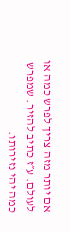אם יותר מזה צריך לפרש כמה או לעולם. ע״ז כתיב להזיר. שמפרש כמה יהי נזירותו.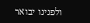ולפנינו יבואר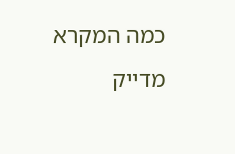כמה המקרא מדייק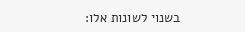בשנוי לשונות אלו: